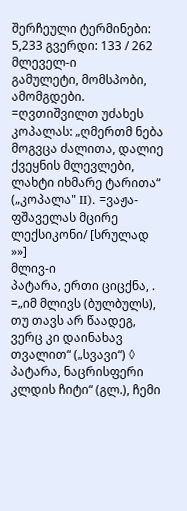შერჩეული ტერმინები: 5,233 გვერდი: 133 / 262
მლეველ-ი
გამულეტი, მომსპობი, ამომგდები. =ღვთიშვილთ უძახეს კოპალას: „ღმერთმ ნება მოგვცა ძალითა, დალიე ქვეყნის მლევლები, ლახტი იხმარე ტარითა“ („კოპალა" II). =ვაჟა-ფშაველას მცირე ლექსიკონი/ [სრულად »»]
მლივ-ი
პატარა, ერთი ციცქნა, . =„იმ მლივს (ბულბულს), თუ თავს არ წაადეგ, ვერც კი დაინახავ თვალით“ („სვავი“) ◊ პატარა, ნაცრისფერი კლდის ჩიტი“ (გლ.), ჩემი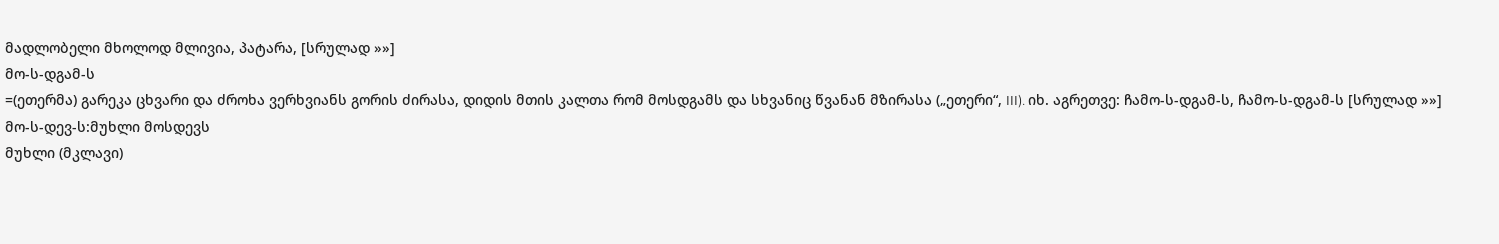მადლობელი მხოლოდ მლივია, პატარა, [სრულად »»]
მო-ს-დგამ-ს
=(ეთერმა) გარეკა ცხვარი და ძროხა ვერხვიანს გორის ძირასა, დიდის მთის კალთა რომ მოსდგამს და სხვანიც წვანან მზირასა („ეთერი“, III). იხ. აგრეთვე: ჩამო-ს-დგამ-ს, ჩამო-ს-დგამ-ს [სრულად »»]
მო-ს-დევ-ს:მუხლი მოსდევს
მუხლი (მკლავი)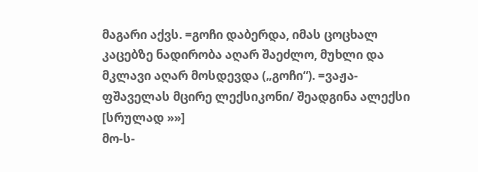მაგარი აქვს. =გოჩი დაბერდა, იმას ცოცხალ კაცებზე ნადირობა აღარ შაეძლო, მუხლი და მკლავი აღარ მოსდევდა („გოჩი“). =ვაჟა-ფშაველას მცირე ლექსიკონი/ შეადგინა ალექსი [სრულად »»]
მო-ს-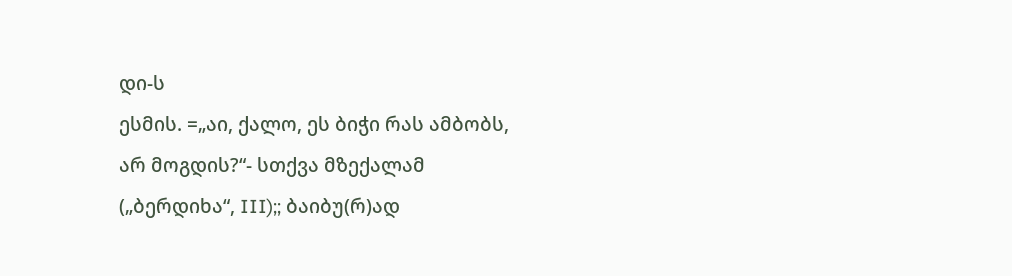დი-ს
ესმის. =„აი, ქალო, ეს ბიჭი რას ამბობს, არ მოგდის?“- სთქვა მზექალამ („ბერდიხა“, III);; ბაიბუ(რ)ად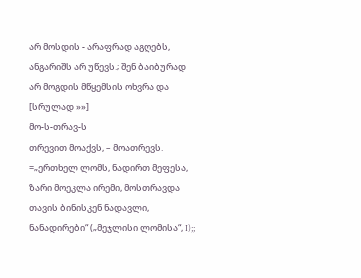არ მოსდის - არაფრად აგღებს, ანგარიშს არ უწევს.; შენ ბაიბურად არ მოგდის მწყემსის ოხვრა და [სრულად »»]
მო-ს-თრავ-ს
თრევით მოაქვს, – მოათრევს. =„ერთხელ ლომს, ნადირთ მეფესა, ზარი მოეკლა ირემი, მოსთრავდა თავის ბინისკენ ნადავლი, ნანადირები“ („მეჯლისი ლომისა“, I);;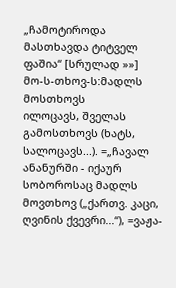„ჩამოტიროდა მასთხავდა ტიტველ ფაშია“ [სრულად »»]
მო-ს-თხოვ-ს:მადლს მოსთხოვს
ილოცავს, შველას გამოსთხოვს (ხატს, სალოცავს...). =„ჩავალ ანანურში - იქაურ სობოროსაც მადლს მოვთხოვ („ქართვ. კაცი, ღვინის ქვევრი...“), =ვაჟა-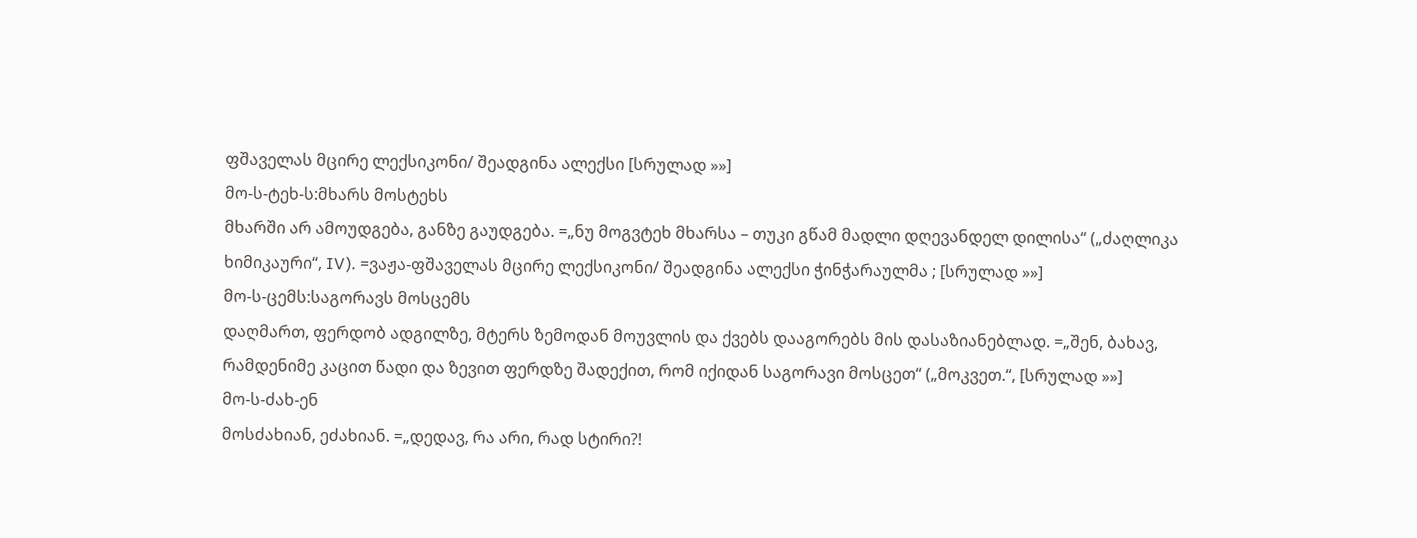ფშაველას მცირე ლექსიკონი/ შეადგინა ალექსი [სრულად »»]
მო-ს-ტეხ-ს:მხარს მოსტეხს
მხარში არ ამოუდგება, განზე გაუდგება. =„ნუ მოგვტეხ მხარსა – თუკი გწამ მადლი დღევანდელ დილისა“ („ძაღლიკა ხიმიკაური“, IV). =ვაჟა-ფშაველას მცირე ლექსიკონი/ შეადგინა ალექსი ჭინჭარაულმა ; [სრულად »»]
მო-ს-ცემს:საგორავს მოსცემს
დაღმართ, ფერდობ ადგილზე, მტერს ზემოდან მოუვლის და ქვებს დააგორებს მის დასაზიანებლად. =„შენ, ბახავ, რამდენიმე კაცით წადი და ზევით ფერდზე შადექით, რომ იქიდან საგორავი მოსცეთ“ („მოკვეთ.“, [სრულად »»]
მო-ს-ძახ-ენ
მოსძახიან, ეძახიან. =„დედავ, რა არი, რად სტირი?!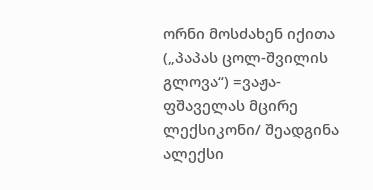ორნი მოსძახენ იქითა („პაპას ცოლ-შვილის გლოვა“) =ვაჟა-ფშაველას მცირე ლექსიკონი/ შეადგინა ალექსი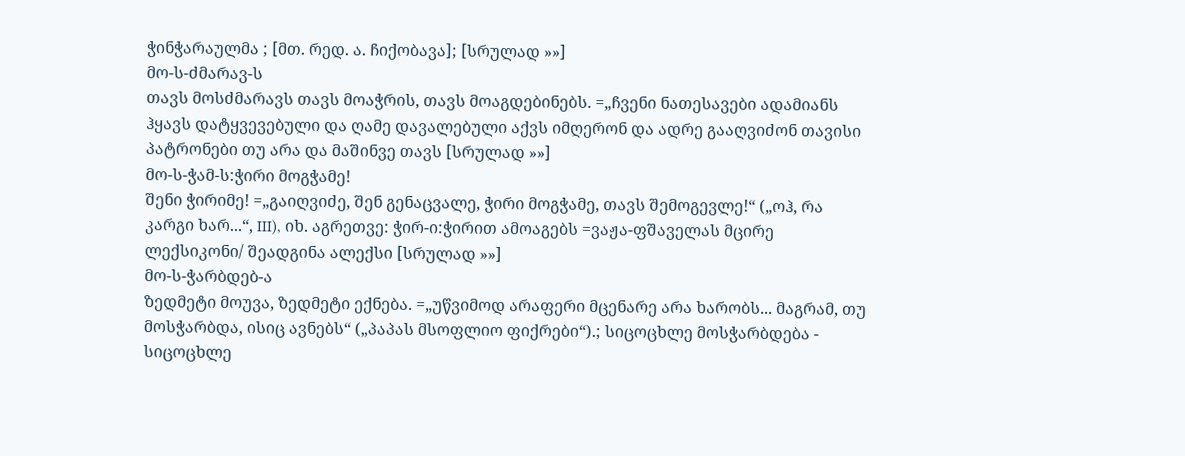ჭინჭარაულმა ; [მთ. რედ. ა. ჩიქობავა]; [სრულად »»]
მო-ს-ძმარავ-ს
თავს მოსძმარავს თავს მოაჭრის, თავს მოაგდებინებს. =„ჩვენი ნათესავები ადამიანს ჰყავს დატყვევებული და ღამე დავალებული აქვს იმღერონ და ადრე გააღვიძონ თავისი პატრონები თუ არა და მაშინვე თავს [სრულად »»]
მო-ს-ჭამ-ს:ჭირი მოგჭამე!
შენი ჭირიმე! =„გაიღვიძე, შენ გენაცვალე, ჭირი მოგჭამე, თავს შემოგევლე!“ („ოჰ, რა კარგი ხარ...“, III), იხ. აგრეთვე: ჭირ-ი:ჭირით ამოაგებს =ვაჟა-ფშაველას მცირე ლექსიკონი/ შეადგინა ალექსი [სრულად »»]
მო-ს-ჭარბდებ-ა
ზედმეტი მოუვა, ზედმეტი ექნება. =„უწვიმოდ არაფერი მცენარე არა ხარობს... მაგრამ, თუ მოსჭარბდა, ისიც ავნებს“ („პაპას მსოფლიო ფიქრები“).; სიცოცხლე მოსჭარბდება - სიცოცხლე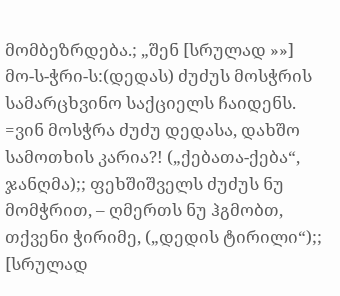მომბეზრდება.; „შენ [სრულად »»]
მო-ს-ჭრი-ს:(დედას) ძუძუს მოსჭრის
სამარცხვინო საქციელს ჩაიდენს. =ვინ მოსჭრა ძუძუ დედასა, დახშო სამოთხის კარია?! („ქებათა-ქება“, ჯანღმა);; ფეხშიშველს ძუძუს ნუ მომჭრით, – ღმერთს ნუ ჰგმობთ, თქვენი ჭირიმე, („დედის ტირილი“);; [სრულად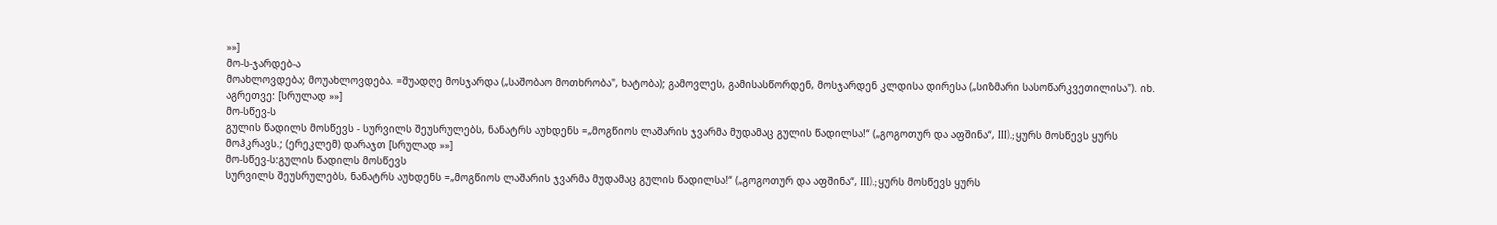»»]
მო-ს-ჯარდებ-ა
მოახლოვდება; მოუახლოვდება. =შუადღე მოსჯარდა („საშობაო მოთხრობა", ხატობა); გამოვლეს, გამისასწორდენ, მოსჯარდენ კლდისა დირესა („სიზმარი სასოწარკვეთილისა"). იხ. აგრეთვე: [სრულად »»]
მო-სწევ-ს
გულის წადილს მოსწევს - სურვილს შეუსრულებს, ნანატრს აუხდენს =„მოგწიოს ლაშარის ჯვარმა მუდამაც გულის წადილსა!“ („გოგოთურ და აფშინა“, III).; ყურს მოსწევს ყურს მოჰკრავს.; (ერეკლემ) დარაჯთ [სრულად »»]
მო-სწევ-ს:გულის წადილს მოსწევს
სურვილს შეუსრულებს, ნანატრს აუხდენს =„მოგწიოს ლაშარის ჯვარმა მუდამაც გულის წადილსა!“ („გოგოთურ და აფშინა“, III).; ყურს მოსწევს ყურს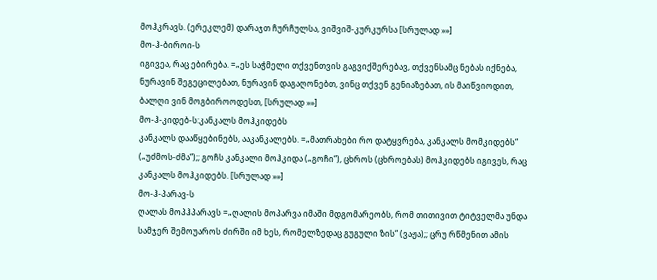მოჰკრავს. (ერეკლემ) დარაჯთ ჩურჩულსა, ვიშვიშ-კურკურსა [სრულად »»]
მო-ჰ-ბიროი-ს
იგივეა, რაც ებირება. =„ეს საჭმელი თქვენთვის გაგვიქშერებავ, თქვენსამც ნებას იქნება, ნურავინ შეგეცილებათ, ნურავინ დაგაღონებთ, ვინც თქვენ გენიაზებათ, ის მაიწვიოდით, ბალღი ვინ მოგბიროოდესთ, [სრულად »»]
მო-ჰ-კიდებ-ს:კანკალს მოჰკიდებს
კანკალს დააწყებინებს, ააკანკალებს. =„მათრახები რო დატყვრება, კანკალს მომკიდებს“ („უძმოს-ძმა“);; გოჩს კანკალი მოჰკიდა („გოჩი“), ცხროს (ცხროებას) მოჰკიდებს იგივეს, რაც კანკალს მოჰკიდებს. [სრულად »»]
მო-ჰ-პარავ-ს
ღალას მოპჰპარავს =„ღალის მოპარვა იმაში მდგომარეობს, რომ თითივით ტიტველმა უნდა სამჯერ შემოუაროს ძირში იმ ხეს, რომელზედაც გუგული ზის“ (ვაჟა);; ცრუ რწმენით ამის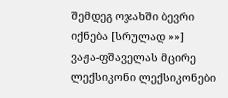შემდეგ ოჯახში ბევრი იქნება [სრულად »»]
ვაჟა-ფშაველას მცირე ლექსიკონი ლექსიკონები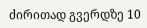ძირითად გვერდზე 10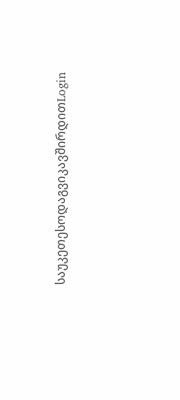საუკეთესოდაგვიკავშირდითLogin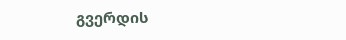გვერდის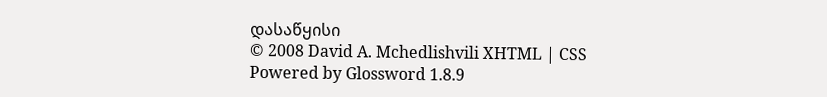დასაწყისი
© 2008 David A. Mchedlishvili XHTML | CSS Powered by Glossword 1.8.9